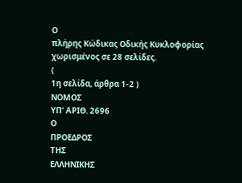Ο
πλήρης Κώδικας Οδικής Κυκλοφορίας χωρισμένος σε 28 σελίδες.
(
1η σελίδα, άρθρα 1-2 )
ΝΟΜΟΣ
ΥΠ' ΑΡΙΘ. 2696
Ο
ΠΡΟΕΔΡΟΣ
ΤΗΣ
ΕΛΛΗΝΙΚΗΣ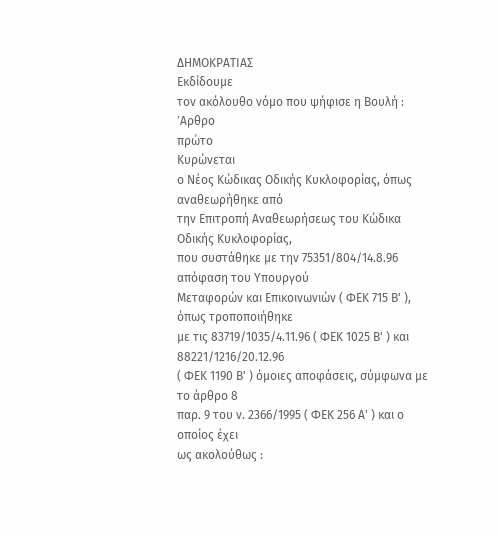ΔΗΜΟΚΡΑΤΙΑΣ
Εκδίδουμε
τον ακόλουθο νόμο που ψήφισε η Βουλή :
'Aρθρο
πρώτο
Κυρώνεται
ο Νέος Κώδικας Οδικής Κυκλοφορίας, όπως αναθεωρήθηκε από
την Επιτροπή Αναθεωρήσεως του Κώδικα Οδικής Κυκλοφορίας,
που συστάθηκε με την 75351/804/14.8.96 απόφαση του Υπουργού
Μεταφορών και Επικοινωνιών ( ΦΕΚ 715 Β' ), όπως τροποποιήθηκε
με τις 83719/1035/4.11.96 ( ΦΕΚ 1025 Β' ) και 88221/1216/20.12.96
( ΦΕΚ 1190 Β' ) όμοιες αποφάσεις, σύμφωνα με το άρθρο 8
παρ. 9 του ν. 2366/1995 ( ΦΕΚ 256 Α' ) και ο οποίος έχει
ως ακολούθως :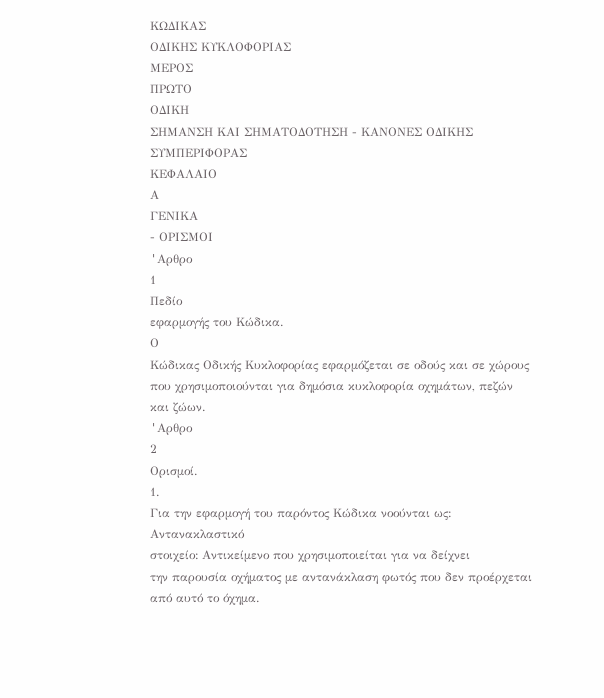ΚΩΔΙΚΑΣ
ΟΔΙΚΗΣ ΚΥΚΛΟΦΟΡΙΑΣ
ΜΕΡΟΣ
ΠΡΩΤΟ
ΟΔΙΚΗ
ΣΗΜΑΝΣΗ ΚΑΙ ΣΗΜΑΤΟΔΟΤΗΣΗ - ΚΑΝΟΝΕΣ ΟΔΙΚΗΣ ΣΥΜΠΕΡΙΦΟΡΑΣ
ΚΕΦΑΛΑΙΟ
Α
ΓΕΝΙΚΑ
- ΟΡΙΣΜΟΙ
'Aρθρο
1
Πεδίο
εφαρμογής του Κώδικα.
Ο
Κώδικας Οδικής Κυκλοφορίας εφαρμόζεται σε οδούς και σε χώρους
που χρησιμοποιούνται για δημόσια κυκλοφορία οχημάτων, πεζών
και ζώων.
'Aρθρο
2
Ορισμοί.
1.
Για την εφαρμογή του παρόντος Κώδικα νοούνται ως:
Αντανακλαστικό
στοιχείο: Aντικείμενο που χρησιμοποιείται για να δείχνει
την παρουσία οχήματος με αντανάκλαση φωτός που δεν προέρχεται
από αυτό το όχημα.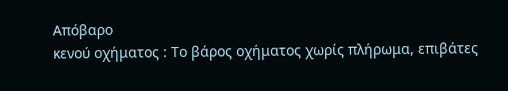Απόβαρο
κενού οχήματος : Το βάρος οχήματος χωρίς πλήρωμα, επιβάτες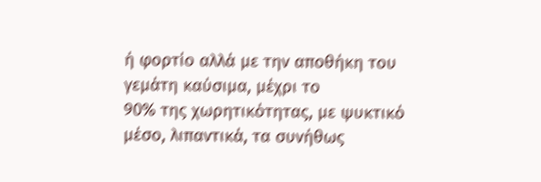ή φορτίο αλλά με την αποθήκη του γεμάτη καύσιμα, μέχρι το
90% της χωρητικότητας, με ψυκτικό μέσο, λιπαντικά, τα συνήθως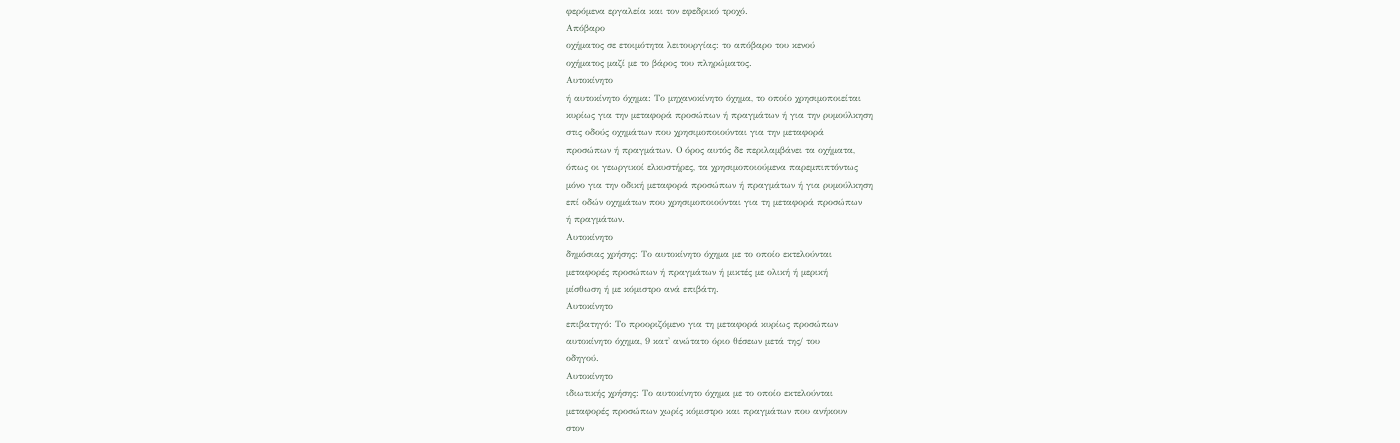φερόμενα εργαλεία και τον εφεδρικό τροχό.
Απόβαρο
οχήματος σε ετοιμότητα λειτουργίας: το απόβαρο του κενού
οχήματος μαζί με το βάρος του πληρώματος.
Αυτοκίνητο
ή αυτοκίνητο όχημα: Το μηχανοκίνητο όχημα, το οποίο χρησιμοποιείται
κυρίως για την μεταφορά προσώπων ή πραγμάτων ή για την ρυμούλκηση
στις οδούς οχημάτων που χρησιμοποιούνται για την μεταφορά
προσώπων ή πραγμάτων. Ο όρος αυτός δε περιλαμβάνει τα οχήματα,
όπως οι γεωργικοί ελκυστήρες, τα χρησιμοποιούμενα παρεμπιπτόντως
μόνο για την οδική μεταφορά προσώπων ή πραγμάτων ή για ρυμούλκηση
επί οδών οχημάτων που χρησιμοποιούνται για τη μεταφορά προσώπων
ή πραγμάτων.
Αυτοκίνητο
δημόσιας χρήσης: Το αυτοκίνητο όχημα με το οποίο εκτελούνται
μεταφορές προσώπων ή πραγμάτων ή μικτές με ολική ή μερική
μίσθωση ή με κόμιστρο ανά επιβάτη.
Αυτοκίνητο
επιβατηγό: Το προοριζόμενο για τη μεταφορά κυρίως προσώπων
αυτοκίνητο όχημα, 9 κατ' ανώτατο όριο θέσεων μετά της/ του
οδηγού.
Αυτοκίνητο
ιδιωτικής χρήσης: Το αυτοκίνητο όχημα με το οποίο εκτελούνται
μεταφορές προσώπων χωρίς κόμιστρο και πραγμάτων που ανήκουν
στον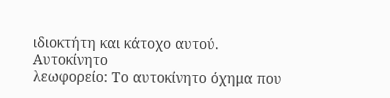ιδιοκτήτη και κάτοχο αυτού.
Αυτοκίνητο
λεωφορείο: Το αυτοκίνητο όχημα που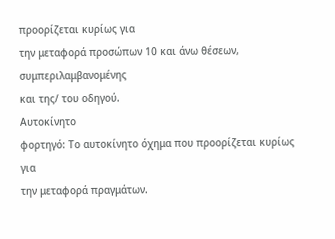προορίζεται κυρίως για
την μεταφορά προσώπων 10 και άνω θέσεων, συμπεριλαμβανομένης
και της/ του οδηγού.
Αυτοκίνητο
φορτηγό: Το αυτοκίνητο όχημα που προορίζεται κυρίως για
την μεταφορά πραγμάτων.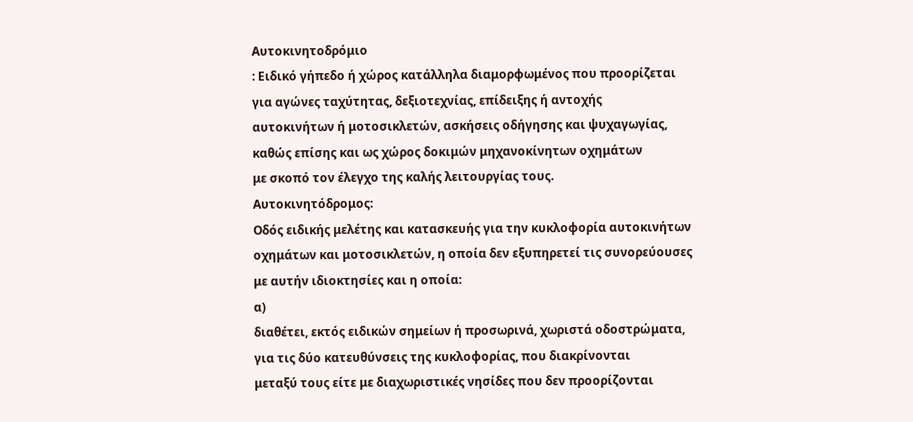Αυτοκινητοδρόμιο
: Ειδικό γήπεδο ή χώρος κατάλληλα διαμορφωμένος που προορίζεται
για αγώνες ταχύτητας, δεξιοτεχνίας, επίδειξης ή αντοχής
αυτοκινήτων ή μοτοσικλετών, ασκήσεις οδήγησης και ψυχαγωγίας,
καθώς επίσης και ως χώρος δοκιμών μηχανοκίνητων οχημάτων
με σκοπό τον έλεγχο της καλής λειτουργίας τους.
Αυτοκινητόδρομος:
Οδός ειδικής μελέτης και κατασκευής για την κυκλοφορία αυτοκινήτων
οχημάτων και μοτοσικλετών, η οποία δεν εξυπηρετεί τις συνορεύουσες
με αυτήν ιδιοκτησίες και η οποία:
α)
διαθέτει, εκτός ειδικών σημείων ή προσωρινά, χωριστά οδοστρώματα,
για τις δύο κατευθύνσεις της κυκλοφορίας, που διακρίνονται
μεταξύ τους είτε με διαχωριστικές νησίδες που δεν προορίζονται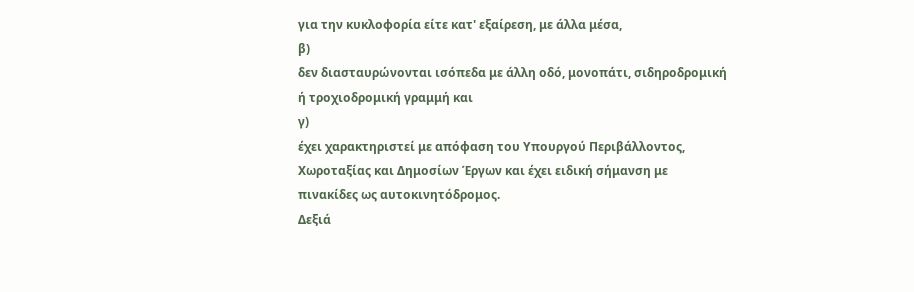για την κυκλοφορία είτε κατ' εξαίρεση, με άλλα μέσα,
β)
δεν διασταυρώνονται ισόπεδα με άλλη οδό, μονοπάτι, σιδηροδρομική
ή τροχιοδρομική γραμμή και
γ)
έχει χαρακτηριστεί με απόφαση του Υπουργού Περιβάλλοντος,
Χωροταξίας και Δημοσίων Έργων και έχει ειδική σήμανση με
πινακίδες ως αυτοκινητόδρομος.
Δεξιά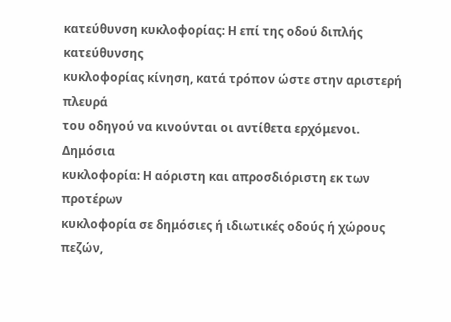κατεύθυνση κυκλοφορίας: Η επί της οδού διπλής κατεύθυνσης
κυκλοφορίας κίνηση, κατά τρόπον ώστε στην αριστερή πλευρά
του οδηγού να κινούνται οι αντίθετα ερχόμενοι.
Δημόσια
κυκλοφορία: Η αόριστη και απροσδιόριστη εκ των προτέρων
κυκλοφορία σε δημόσιες ή ιδιωτικές οδούς ή χώρους πεζών,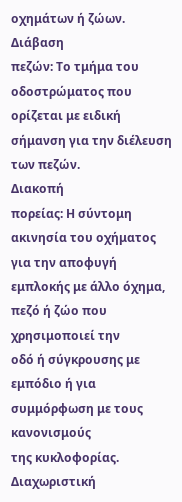οχημάτων ή ζώων.
Διάβαση
πεζών: Το τμήμα του οδοστρώματος που ορίζεται με ειδική
σήμανση για την διέλευση των πεζών.
Διακοπή
πορείας: Η σύντομη ακινησία του οχήματος για την αποφυγή
εμπλοκής με άλλο όχημα, πεζό ή ζώο που χρησιμοποιεί την
οδό ή σύγκρουσης με εμπόδιο ή για συμμόρφωση με τους κανονισμούς
της κυκλοφορίας.
Διαχωριστική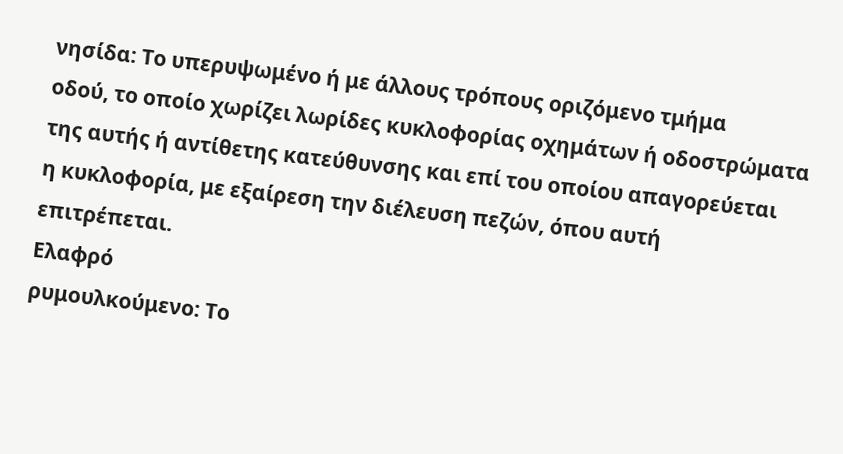νησίδα: Το υπερυψωμένο ή με άλλους τρόπους οριζόμενο τμήμα
οδού, το οποίο χωρίζει λωρίδες κυκλοφορίας οχημάτων ή οδοστρώματα
της αυτής ή αντίθετης κατεύθυνσης και επί του οποίου απαγορεύεται
η κυκλοφορία, με εξαίρεση την διέλευση πεζών, όπου αυτή
επιτρέπεται.
Ελαφρό
ρυμουλκούμενο: Το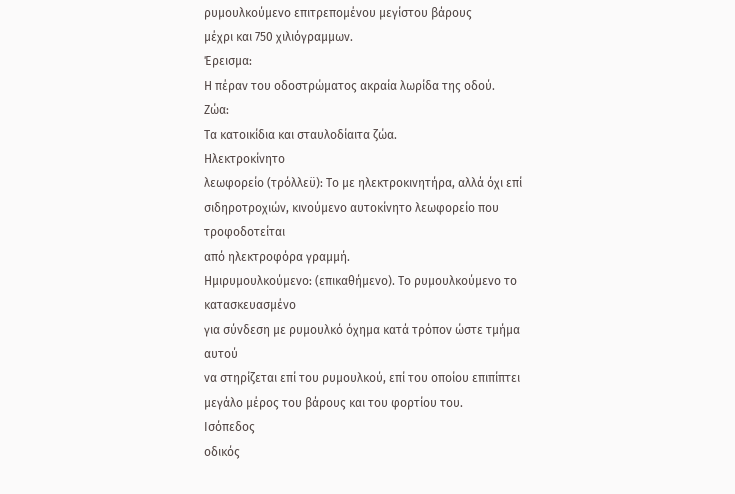ρυμουλκούμενο επιτρεπομένου μεγίστου βάρους
μέχρι και 750 χιλιόγραμμων.
Έρεισμα:
Η πέραν του οδοστρώματος ακραία λωρίδα της οδού.
Ζώα:
Τα κατοικίδια και σταυλοδίαιτα ζώα.
Ηλεκτροκίνητο
λεωφορείο (τρόλλεϋ): Το με ηλεκτροκινητήρα, αλλά όχι επί
σιδηροτροχιών, κινούμενο αυτοκίνητο λεωφορείο που τροφοδοτείται
από ηλεκτροφόρα γραμμή.
Ημιρυμουλκούμενο: (επικαθήμενο). Το ρυμουλκούμενο το κατασκευασμένο
για σύνδεση με ρυμουλκό όχημα κατά τρόπον ώστε τμήμα αυτού
να στηρίζεται επί του ρυμουλκού, επί του οποίου επιπίπτει
μεγάλο μέρος του βάρους και του φορτίου του.
Iσόπεδος
οδικός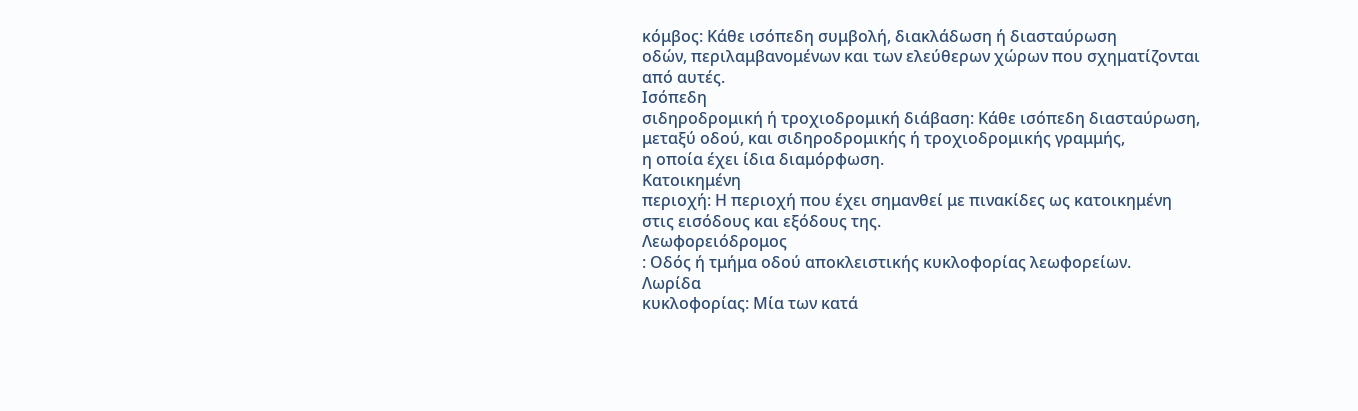κόμβος: Κάθε ισόπεδη συμβολή, διακλάδωση ή διασταύρωση
οδών, περιλαμβανομένων και των ελεύθερων χώρων που σχηματίζονται
από αυτές.
Ισόπεδη
σιδηροδρομική ή τροχιοδρομική διάβαση: Κάθε ισόπεδη διασταύρωση,
μεταξύ οδού, και σιδηροδρομικής ή τροχιοδρομικής γραμμής,
η οποία έχει ίδια διαμόρφωση.
Κατοικημένη
περιοχή: Η περιοχή που έχει σημανθεί με πινακίδες ως κατοικημένη
στις εισόδους και εξόδους της.
Λεωφορειόδρομος
: Οδός ή τμήμα οδού αποκλειστικής κυκλοφορίας λεωφορείων.
Λωρίδα
κυκλοφορίας: Μία των κατά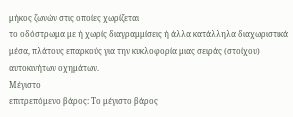μήκος ζωνών στις οποίες χωρίζεται
το οδόστρωμα με ή χωρίς διαγραμμίσεις ή άλλα κατάλληλα διαχωριστικά
μέσα, πλάτους επαρκούς για την κυκλοφορία μιας σειράς (στοίχου)
αυτοκινήτων οχημάτων.
Μέγιστο
επιτρεπόμενο βάρος: Το μέγιστο βάρος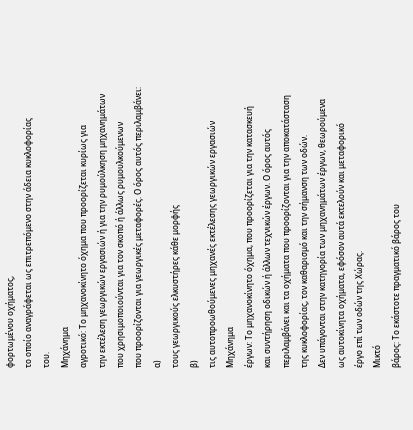φορτωμένου οχήματος,
το οποίο αναγράφεται ως επιτρεπόμενο στην άδεια κυκλοφορίας
του.
Μηχάνημα
αγροτικό: Το μηχανοκίνητο όχημα που προορίζεται κυρίως για
την εκτέλεση γεωργικών εργασιών ή για την ρυμούλκηση μηχανημάτων
που χρησιμοποιούνται για τον σκοπό ή άλλως ρυμουλκούμενων
που προορίζονται για γεωργικές μεταφορές. Ο όρος αυτός περιλαμβάνει:
α)
τους γεωργικούς ελκυστήρες κάθε μορφής
β)
τις αυτοπροωθούμενες μηχανές εκτέλεσης γεωργικών εργασιών
Μηχάνημα
έργων: Το μηχανοκίνητο όχημα, που προορίζεται για την κατασκευή
και συντήρηση οδικών ή άλλων τεχνικών έργων. Ο όρος αυτός
περιλαμβάνει και τα οχήματα που προορίζονται για την αποκατάσταση
της κυκλοφορίας, τον καθαρισμό και την σήμανση των οδών.
Δεν υπάγονται στην κατηγορία των μηχανημάτων έργων, θεωρούμενα
ως αυτοκίνητα οχήματα, εφόσον αυτά εκτελούν και μεταφορικό
έργο επί των οδών της Χώρας.
Μικτό
βάρος: Το εκάστοτε πραγματικό βάρος του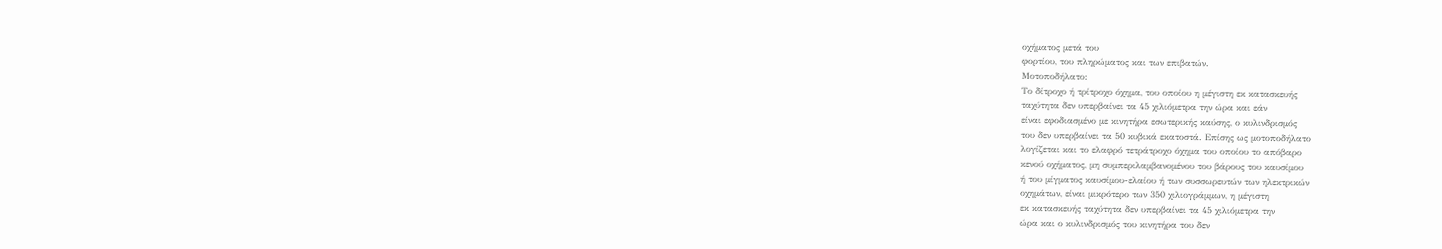οχήματος μετά του
φορτίου, του πληρώματος και των επιβατών.
Μοτοποδήλατο:
Το δίτροχο ή τρίτροχο όχημα, του οποίου η μέγιστη εκ κατασκευής
ταχύτητα δεν υπερβαίνει τα 45 χιλιόμετρα την ώρα και εάν
είναι εφοδιασμένο με κινητήρα εσωτερικής καύσης, ο κυλινδρισμός
του δεν υπερβαίνει τα 50 κυβικά εκατοστά. Επίσης ως μοτοποδήλατο
λογίζεται και το ελαφρό τετράτροχο όχημα του οποίου το απόβαρο
κενού οχήματος, μη συμπεριλαμβανομένου του βάρους του καυσίμου
ή του μίγματος καυσίμου-ελαίου ή των συσσωρευτών των ηλεκτρικών
οχημάτων, είναι μικρότερο των 350 χιλιογράμμων, η μέγιστη
εκ κατασκευής ταχύτητα δεν υπερβαίνει τα 45 χιλιόμετρα την
ώρα και ο κυλινδρισμός του κινητήρα του δεν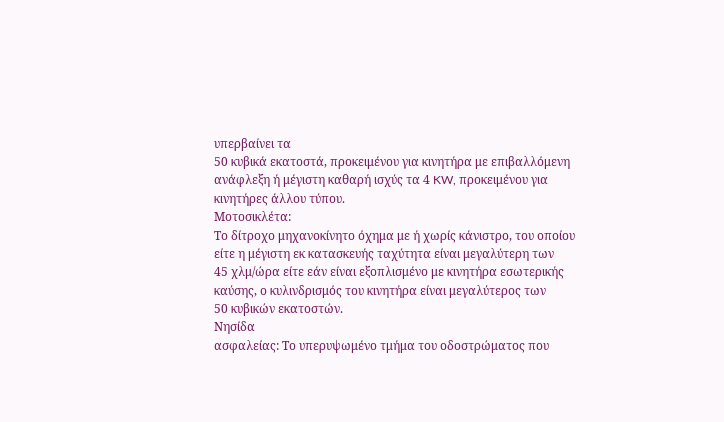υπερβαίνει τα
50 κυβικά εκατοστά, προκειμένου για κινητήρα με επιβαλλόμενη
ανάφλεξη ή μέγιστη καθαρή ισχύς τα 4 KW, προκειμένου για
κινητήρες άλλου τύπου.
Μοτοσικλέτα:
Το δίτροχο μηχανοκίνητο όχημα με ή χωρίς κάνιστρο, του οποίου
είτε η μέγιστη εκ κατασκευής ταχύτητα είναι μεγαλύτερη των
45 χλμ/ώρα είτε εάν είναι εξοπλισμένο με κινητήρα εσωτερικής
καύσης, ο κυλινδρισμός του κινητήρα είναι μεγαλύτερος των
50 κυβικών εκατοστών.
Νησίδα
ασφαλείας: Το υπερυψωμένο τμήμα του οδοστρώματος που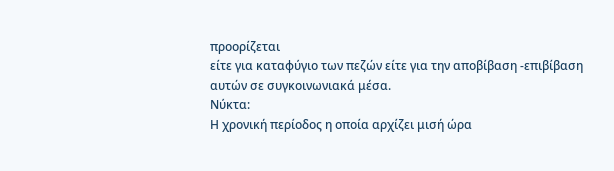προορίζεται
είτε για καταφύγιο των πεζών είτε για την αποβίβαση -επιβίβαση
αυτών σε συγκοινωνιακά μέσα.
Νύκτα:
Η χρονική περίοδος η οποία αρχίζει μισή ώρα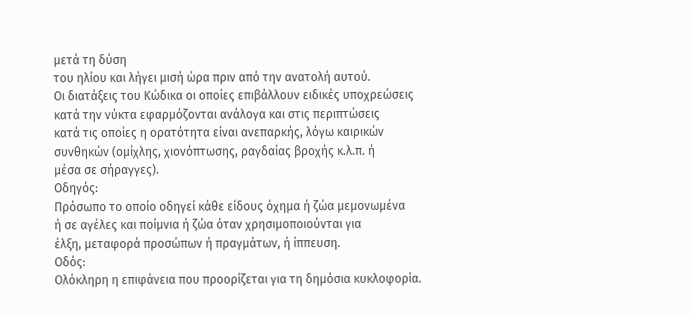μετά τη δύση
του ηλίου και λήγει μισή ώρα πριν από την ανατολή αυτού.
Οι διατάξεις του Κώδικα οι οποίες επιβάλλουν ειδικές υποχρεώσεις
κατά την νύκτα εφαρμόζονται ανάλογα και στις περιπτώσεις
κατά τις οποίες η ορατότητα είναι ανεπαρκής, λόγω καιρικών
συνθηκών (ομίχλης, χιονόπτωσης, ραγδαίας βροχής κ.λ.π. ή
μέσα σε σήραγγες).
Οδηγός:
Πρόσωπο το οποίο οδηγεί κάθε είδους όχημα ή ζώα μεμονωμένα
ή σε αγέλες και ποίμνια ή ζώα όταν χρησιμοποιούνται για
έλξη, μεταφορά προσώπων ή πραγμάτων, ή ίππευση.
Οδός:
Ολόκληρη η επιφάνεια που προορίζεται για τη δημόσια κυκλοφορία.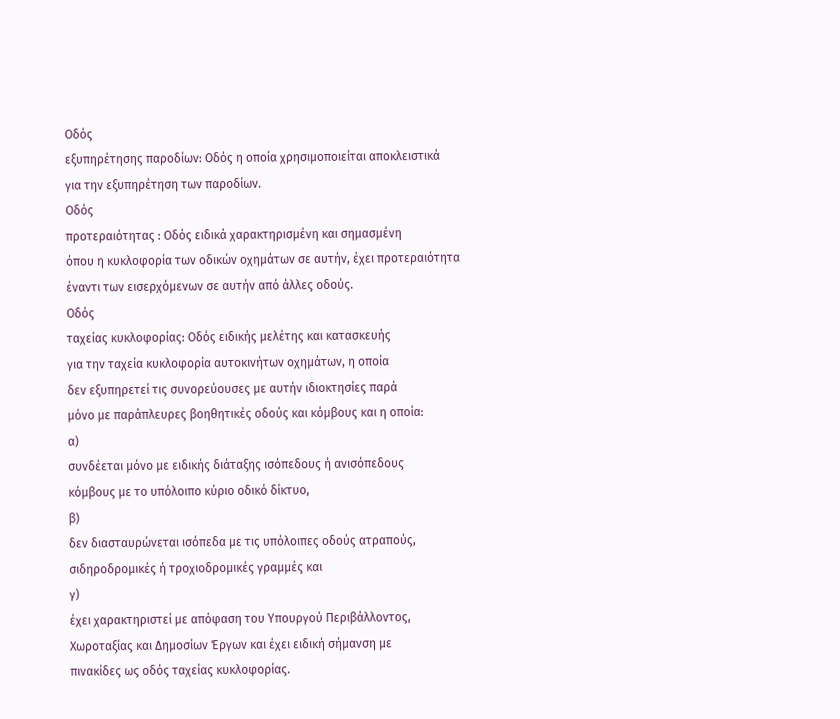Οδός
εξυπηρέτησης παροδίων: Οδός η οποία χρησιμοποιείται αποκλειστικά
για την εξυπηρέτηση των παροδίων.
Οδός
προτεραιότητας : Οδός ειδικά χαρακτηρισμένη και σημασμένη
όπου η κυκλοφορία των οδικών οχημάτων σε αυτήν, έχει προτεραιότητα
έναντι των εισερχόμενων σε αυτήν από άλλες οδούς.
Οδός
ταχείας κυκλοφορίας: Οδός ειδικής μελέτης και κατασκευής
για την ταχεία κυκλοφορία αυτοκινήτων οχημάτων, η οποία
δεν εξυπηρετεί τις συνορεύουσες με αυτήν ιδιοκτησίες παρά
μόνο με παράπλευρες βοηθητικές οδούς και κόμβους και η οποία:
α)
συνδέεται μόνο με ειδικής διάταξης ισόπεδους ή ανισόπεδους
κόμβους με το υπόλοιπο κύριο οδικό δίκτυο,
β)
δεν διασταυρώνεται ισόπεδα με τις υπόλοιπες οδούς ατραπούς,
σιδηροδρομικές ή τροχιοδρομικές γραμμές και
γ)
έχει χαρακτηριστεί με απόφαση του Υπουργού Περιβάλλοντος,
Χωροταξίας και Δημοσίων Έργων και έχει ειδική σήμανση με
πινακίδες ως οδός ταχείας κυκλοφορίας.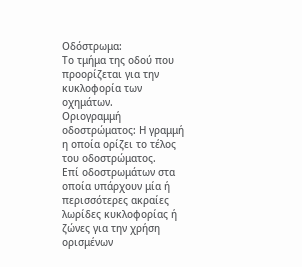Οδόστρωμα:
Το τμήμα της οδού που προορίζεται για την κυκλοφορία των
οχημάτων.
Οριογραμμή
οδοστρώματος: Η γραμμή η οποία ορίζει το τέλος του οδοστρώματος.
Επί οδοστρωμάτων στα οποία υπάρχουν μία ή περισσότερες ακραίες
λωρίδες κυκλοφορίας ή ζώνες για την χρήση ορισμένων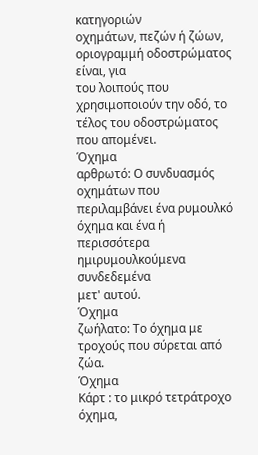κατηγοριών
οχημάτων, πεζών ή ζώων, οριογραμμή οδοστρώματος είναι, για
του λοιπούς που χρησιμοποιούν την οδό, το τέλος του οδοστρώματος
που απομένει.
Όχημα
αρθρωτό: Ο συνδυασμός οχημάτων που περιλαμβάνει ένα ρυμουλκό
όχημα και ένα ή περισσότερα ημιρυμουλκούμενα συνδεδεμένα
μετ' αυτού.
Όχημα
ζωήλατο: Το όχημα με τροχούς που σύρεται από ζώα.
Όχημα
Κάρτ : το μικρό τετράτροχο όχημα,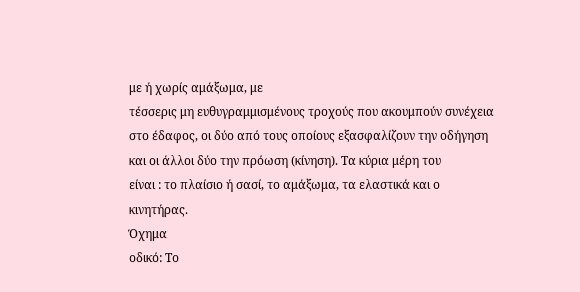με ή χωρίς αμάξωμα, με
τέσσερις μη ευθυγραμμισμένους τροχούς που ακουμπούν συνέχεια
στο έδαφος, οι δύο από τους οποίους εξασφαλίζουν την οδήγηση
και οι άλλοι δύο την πρόωση (κίνηση). Τα κύρια μέρη του
είναι : το πλαίσιο ή σασί, το αμάξωμα, τα ελαστικά και ο
κινητήρας.
Όχημα
οδικό: Το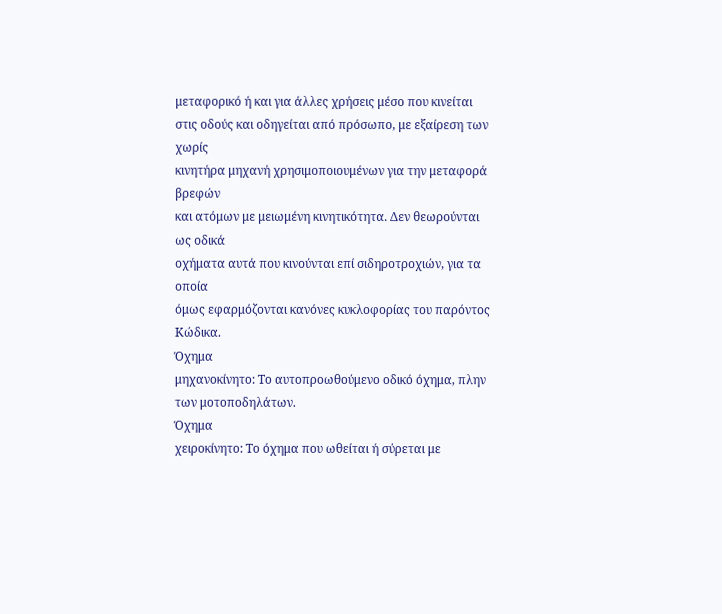μεταφορικό ή και για άλλες χρήσεις μέσο που κινείται
στις οδούς και οδηγείται από πρόσωπο, με εξαίρεση των χωρίς
κινητήρα μηχανή χρησιμοποιουμένων για την μεταφορά βρεφών
και ατόμων με μειωμένη κινητικότητα. Δεν θεωρούνται ως οδικά
οχήματα αυτά που κινούνται επί σιδηροτροχιών, για τα οποία
όμως εφαρμόζονται κανόνες κυκλοφορίας του παρόντος Κώδικα.
Όχημα
μηχανοκίνητο: Το αυτοπροωθούμενο οδικό όχημα, πλην των μοτοποδηλάτων.
Όχημα
χειροκίνητο: Το όχημα που ωθείται ή σύρεται με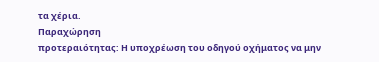τα χέρια.
Παραχώρηση
προτεραιότητας: Η υποχρέωση του οδηγού οχήματος να μην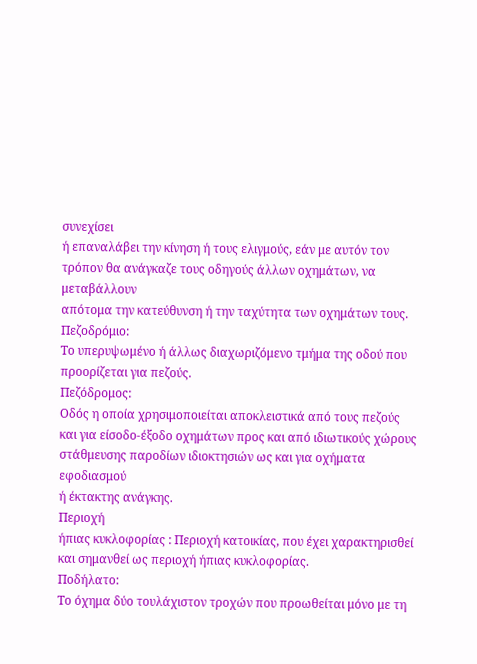συνεχίσει
ή επαναλάβει την κίνηση ή τους ελιγμούς, εάν με αυτόν τον
τρόπον θα ανάγκαζε τους οδηγούς άλλων οχημάτων, να μεταβάλλουν
απότομα την κατεύθυνση ή την ταχύτητα των οχημάτων τους.
Πεζοδρόμιο:
Το υπερυψωμένο ή άλλως διαχωριζόμενο τμήμα της οδού που
προορίζεται για πεζούς.
Πεζόδρομος:
Οδός η οποία χρησιμοποιείται αποκλειστικά από τους πεζούς
και για είσοδο-έξοδο οχημάτων προς και από ιδιωτικούς χώρους
στάθμευσης παροδίων ιδιοκτησιών ως και για οχήματα εφοδιασμού
ή έκτακτης ανάγκης.
Περιοχή
ήπιας κυκλοφορίας : Περιοχή κατοικίας, που έχει χαρακτηρισθεί
και σημανθεί ως περιοχή ήπιας κυκλοφορίας.
Ποδήλατο:
Το όχημα δύο τουλάχιστον τροχών που προωθείται μόνο με τη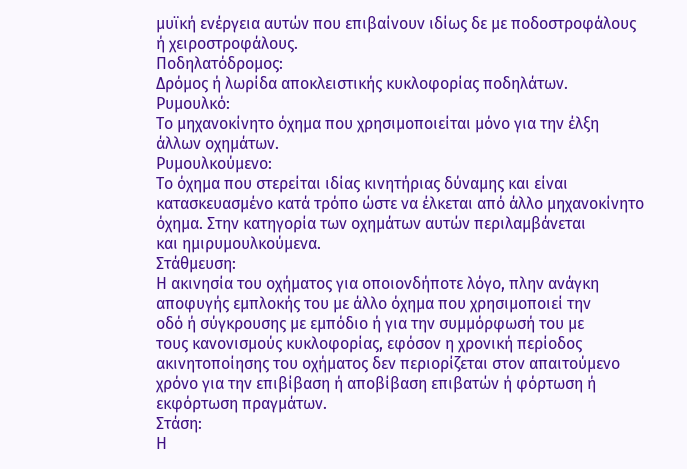μυϊκή ενέργεια αυτών που επιβαίνουν ιδίως δε με ποδοστροφάλους
ή χειροστροφάλους.
Ποδηλατόδρομος:
Δρόμος ή λωρίδα αποκλειστικής κυκλοφορίας ποδηλάτων.
Ρυμουλκό:
Το μηχανοκίνητο όχημα που χρησιμοποιείται μόνο για την έλξη
άλλων οχημάτων.
Ρυμουλκούμενο:
Το όχημα που στερείται ιδίας κινητήριας δύναμης και είναι
κατασκευασμένο κατά τρόπο ώστε να έλκεται από άλλο μηχανοκίνητο
όχημα. Στην κατηγορία των οχημάτων αυτών περιλαμβάνεται
και ημιρυμουλκούμενα.
Στάθμευση:
Η ακινησία του οχήματος για οποιονδήποτε λόγο, πλην ανάγκη
αποφυγής εμπλοκής του με άλλο όχημα που χρησιμοποιεί την
οδό ή σύγκρουσης με εμπόδιο ή για την συμμόρφωσή του με
τους κανονισμούς κυκλοφορίας, εφόσον η χρονική περίοδος
ακινητοποίησης του οχήματος δεν περιορίζεται στον απαιτούμενο
χρόνο για την επιβίβαση ή αποβίβαση επιβατών ή φόρτωση ή
εκφόρτωση πραγμάτων.
Στάση:
Η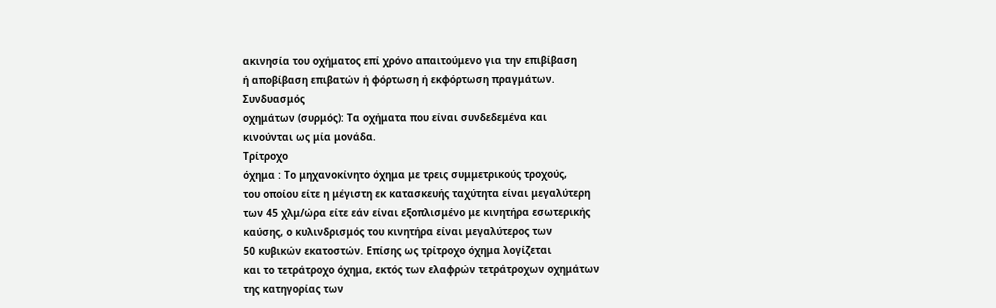ακινησία του οχήματος επί χρόνο απαιτούμενο για την επιβίβαση
ή αποβίβαση επιβατών ή φόρτωση ή εκφόρτωση πραγμάτων.
Συνδυασμός
οχημάτων (συρμός): Τα οχήματα που είναι συνδεδεμένα και
κινούνται ως μία μονάδα.
Τρίτροχο
όχημα : Το μηχανοκίνητο όχημα με τρεις συμμετρικούς τροχούς,
του οποίου είτε η μέγιστη εκ κατασκευής ταχύτητα είναι μεγαλύτερη
των 45 χλμ/ώρα είτε εάν είναι εξοπλισμένο με κινητήρα εσωτερικής
καύσης, ο κυλινδρισμός του κινητήρα είναι μεγαλύτερος των
50 κυβικών εκατοστών. Επίσης ως τρίτροχο όχημα λογίζεται
και το τετράτροχο όχημα, εκτός των ελαφρών τετράτροχων οχημάτων
της κατηγορίας των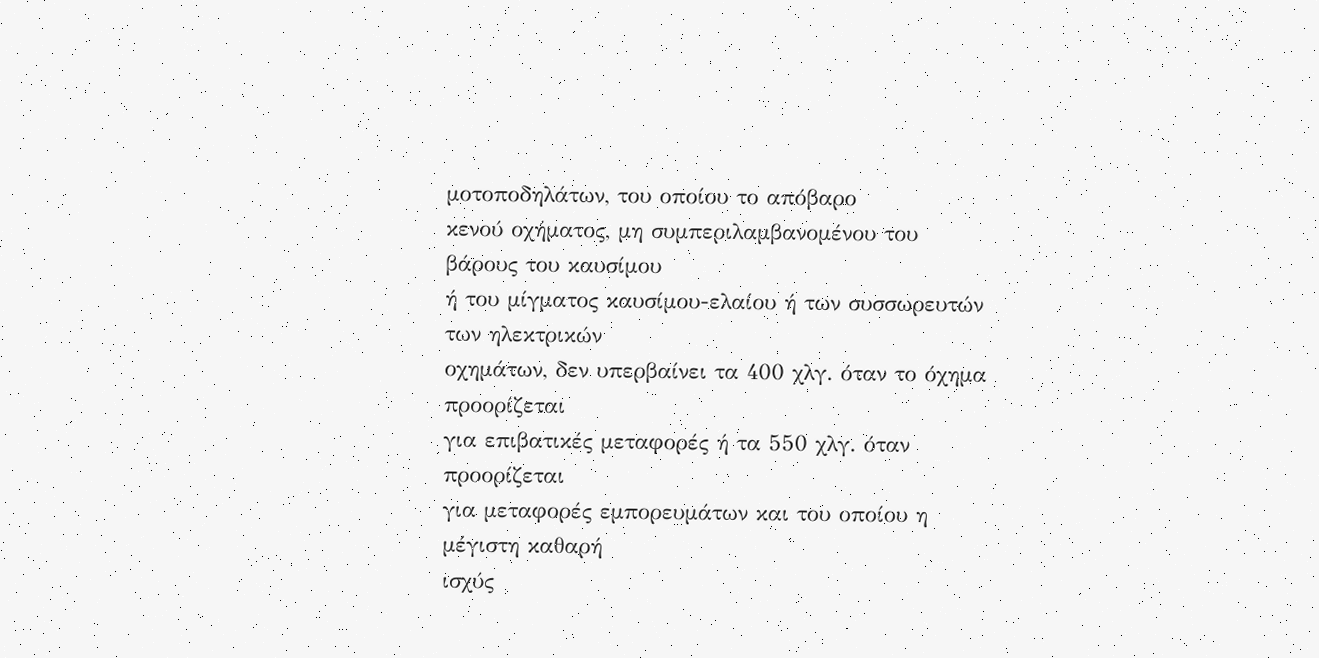μοτοποδηλάτων, του οποίου το απόβαρο
κενού οχήματος, μη συμπεριλαμβανομένου του βάρους του καυσίμου
ή του μίγματος καυσίμου-ελαίου ή των συσσωρευτών των ηλεκτρικών
οχημάτων, δεν υπερβαίνει τα 400 χλγ. όταν το όχημα προορίζεται
για επιβατικές μεταφορές ή τα 550 χλγ. όταν προορίζεται
για μεταφορές εμπορευμάτων και του οποίου η μέγιστη καθαρή
ισχύς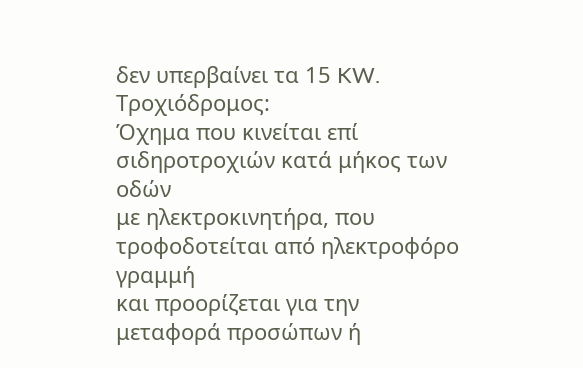δεν υπερβαίνει τα 15 KW.
Τροχιόδρομος:
Όχημα που κινείται επί σιδηροτροχιών κατά μήκος των οδών
με ηλεκτροκινητήρα, που τροφοδοτείται από ηλεκτροφόρο γραμμή
και προορίζεται για την μεταφορά προσώπων ή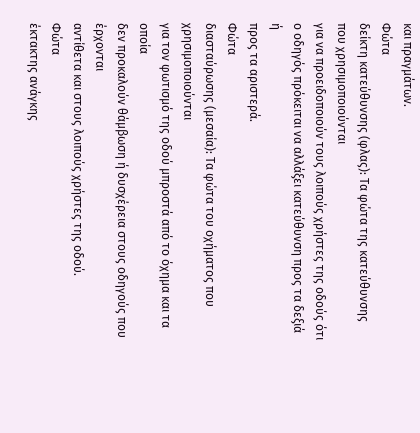και πραγμάτων.
Φώτα
δείκτη κατεύθυνσης (φλας): Τα φώτα της κατεύθυνσης που χρησιμοποιούνται
για να προειδοποιούν τους λοιπούς χρήστες της οδούς ότι
ο οδηγός πρόκειται να αλλάξει κατεύθυνση προς τα δεξιά ή
προς τα αριστερά.
Φώτα
διασταύρωσης (μεσαία): Tα φώτα του οχήματος που χρησιμοποιούνται
για τον φωτισμό της οδού μπροστά από το όχημα και τα οποία
δεν προκαλούν θάμβωση ή δυσχέρεια στους οδηγούς που έρχονται
αντίθετα και στους λοιπούς χρήστες της οδού.
Φώτα
έκτακτης ανάγκης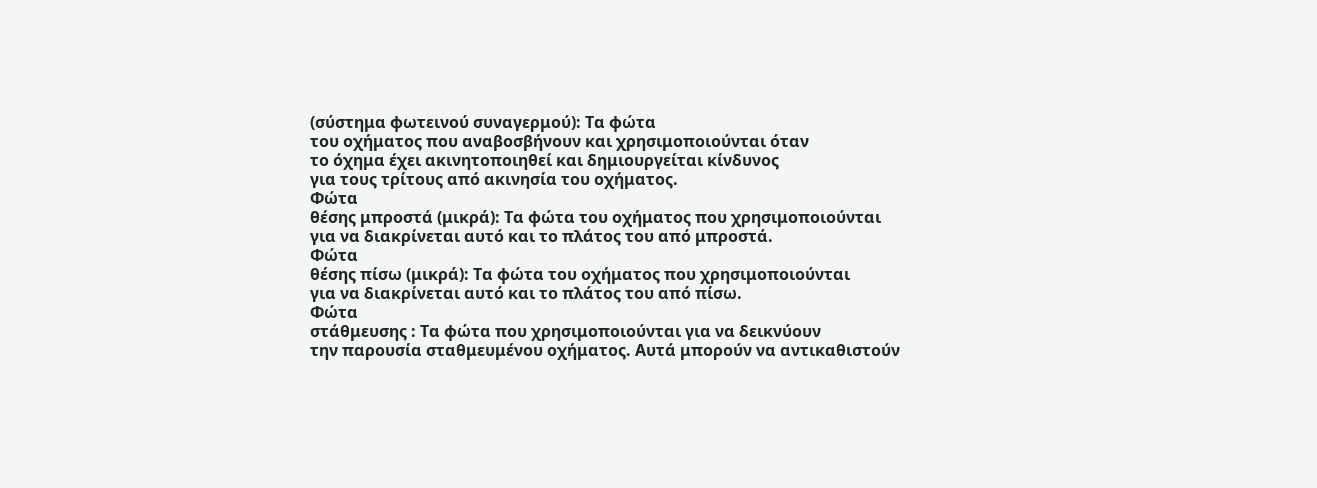(σύστημα φωτεινού συναγερμού): Τα φώτα
του οχήματος που αναβοσβήνουν και χρησιμοποιούνται όταν
το όχημα έχει ακινητοποιηθεί και δημιουργείται κίνδυνος
για τους τρίτους από ακινησία του οχήματος.
Φώτα
θέσης μπροστά (μικρά): Τα φώτα του οχήματος που χρησιμοποιούνται
για να διακρίνεται αυτό και το πλάτος του από μπροστά.
Φώτα
θέσης πίσω (μικρά): Τα φώτα του οχήματος που χρησιμοποιούνται
για να διακρίνεται αυτό και το πλάτος του από πίσω.
Φώτα
στάθμευσης : Τα φώτα που χρησιμοποιούνται για να δεικνύουν
την παρουσία σταθμευμένου οχήματος. Αυτά μπορούν να αντικαθιστούν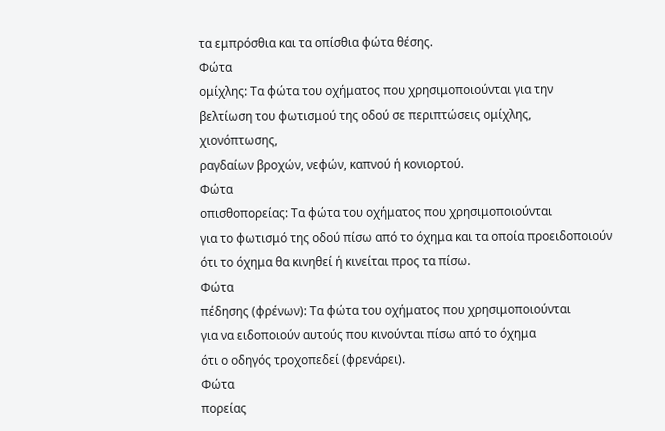τα εμπρόσθια και τα οπίσθια φώτα θέσης.
Φώτα
ομίχλης: Τα φώτα του οχήματος που χρησιμοποιούνται για την
βελτίωση του φωτισμού της οδού σε περιπτώσεις ομίχλης, χιονόπτωσης,
ραγδαίων βροχών, νεφών, καπνού ή κονιορτού.
Φώτα
οπισθοπορείας: Τα φώτα του οχήματος που χρησιμοποιούνται
για το φωτισμό της οδού πίσω από το όχημα και τα οποία προειδοποιούν
ότι το όχημα θα κινηθεί ή κινείται προς τα πίσω.
Φώτα
πέδησης (φρένων): Τα φώτα του οχήματος που χρησιμοποιούνται
για να ειδοποιούν αυτούς που κινούνται πίσω από το όχημα
ότι ο οδηγός τροχοπεδεί (φρενάρει).
Φώτα
πορείας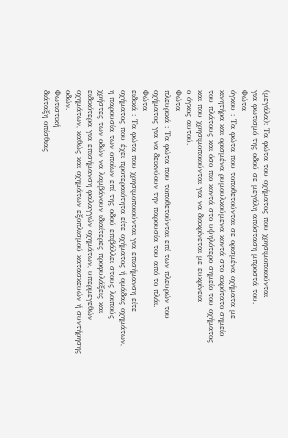(μεγάλα): Τα φώτα του οχήματος που χρησιμοποιούνται
για φωτισμό της οδού σε μεγάλη απόσταση μπροστά του.
Φώτα
όγκου : Τα φώτα που τοποθετούνται σε ορισμένα οχήματα με
κινητήρα και ορισμένα ρυμουλκούμενα κοντά στο ακρότατο σημείο
του πλάτους και όσο πιο κοντά στο υψηλότερο σημείο του οχήματος
και που χρησιμοποιούνται για να διακρίνεται με ευκρίνεια
ο όγκος αυτού.
Φώτα
πλευρικά : Τα φώτα που τοποθετούνται επί των πλευρών του
οχήματος για να δεικνύουν την παρουσία του από το πλάι.
Φώτα
ειδικά : Τα φώτα που χρησιμοποιούνται για επισήμανση είτε
οχήματος που έχει προτεραιότητα είτε οχήματος ή ομάδας οχημάτων,
η παρουσία των οποίων επί της οδού επιβάλλει στους λοιπούς
χρήστες των οδών να λαμβάνουν ιδιαίτερες προφυλάξεις και
ειδικότερα για επισήμανση φαλαγγών οχημάτων, υπερμεγεθών
οχημάτων, καθώς και οχημάτων εξοπλισμού κατασκευών ή συντήρησης
οδών.
Φωτιστική
διάταξη οπίσθιας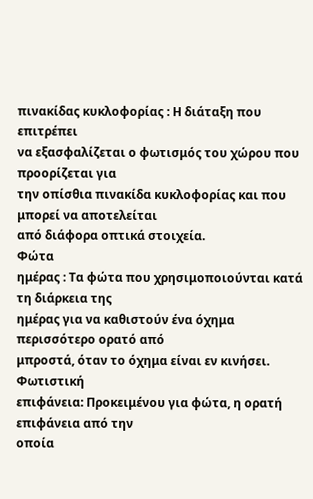πινακίδας κυκλοφορίας : Η διάταξη που επιτρέπει
να εξασφαλίζεται ο φωτισμός του χώρου που προορίζεται για
την οπίσθια πινακίδα κυκλοφορίας και που μπορεί να αποτελείται
από διάφορα οπτικά στοιχεία.
Φώτα
ημέρας : Τα φώτα που χρησιμοποιούνται κατά τη διάρκεια της
ημέρας για να καθιστούν ένα όχημα περισσότερο ορατό από
μπροστά, όταν το όχημα είναι εν κινήσει.
Φωτιστική
επιφάνεια: Προκειμένου για φώτα, η ορατή επιφάνεια από την
οποία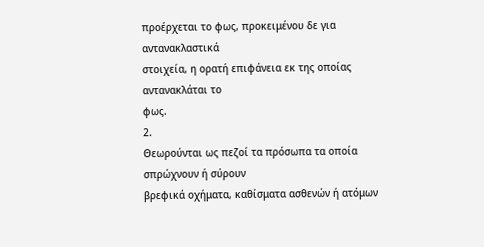προέρχεται το φως, προκειμένου δε για αντανακλαστικά
στοιχεία, η ορατή επιφάνεια εκ της οποίας αντανακλάται το
φως.
2.
Θεωρούνται ως πεζοί τα πρόσωπα τα οποία σπρώχνουν ή σύρουν
βρεφικά οχήματα, καθίσματα ασθενών ή ατόμων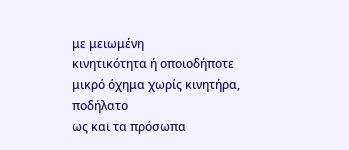με μειωμένη
κινητικότητα ή οποιοδήποτε μικρό όχημα χωρίς κινητήρα, ποδήλατο
ως και τα πρόσωπα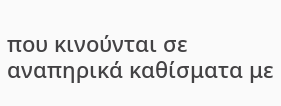που κινούνται σε αναπηρικά καθίσματα με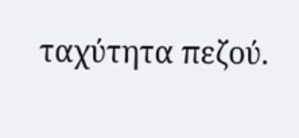ταχύτητα πεζού.